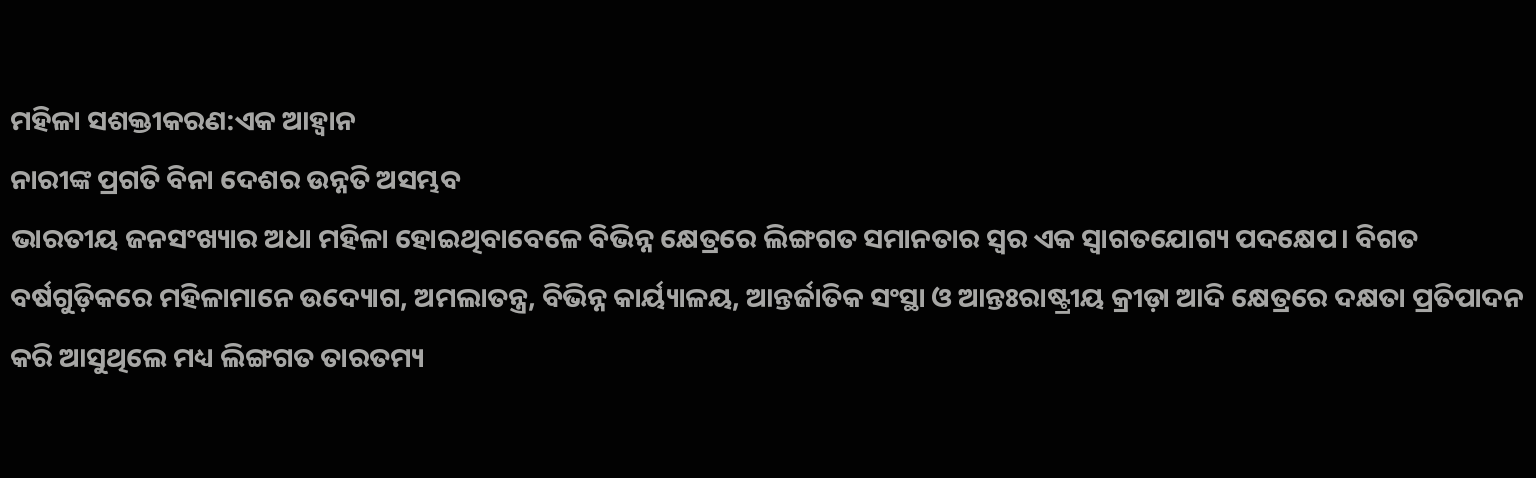ମହିଳା ସଶକ୍ତୀକରଣ:ଏକ ଆହ୍ବାନ
ନାରୀଙ୍କ ପ୍ରଗତି ବିନା ଦେଶର ଉନ୍ନତି ଅସମ୍ଭବ
ଭାରତୀୟ ଜନସଂଖ୍ୟାର ଅଧା ମହିଳା ହୋଇଥିବାବେଳେ ବିଭିନ୍ନ କ୍ଷେତ୍ରରେ ଲିଙ୍ଗଗତ ସମାନତାର ସ୍ବର ଏକ ସ୍ବାଗତଯୋଗ୍ୟ ପଦକ୍ଷେପ। ବିଗତ ବର୍ଷଗୁଡ଼ିକରେ ମହିଳାମାନେ ଉଦ୍ୟୋଗ, ଅମଲାତନ୍ତ୍ର, ବିଭିନ୍ନ କାର୍ୟ୍ୟାଳୟ, ଆନ୍ତର୍ଜାତିକ ସଂସ୍ଥା ଓ ଆନ୍ତଃରାଷ୍ଟ୍ରୀୟ କ୍ରୀଡ଼ା ଆଦି କ୍ଷେତ୍ରରେ ଦକ୍ଷତା ପ୍ରତିପାଦନ କରି ଆସୁଥିଲେ ମଧ୍ୟ ଲିଙ୍ଗଗତ ତାରତମ୍ୟ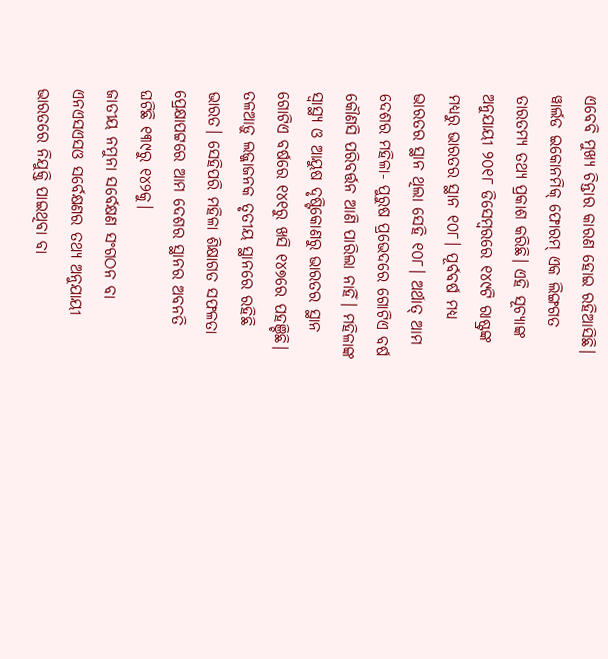ଏବେବି ମୁଖ୍ୟ ଚିନ୍ତାର କାରଣ ହୋଇ ରହିଆସିଛି।
ୱାର୍ଲଡ ଇକୋନମିକ୍ ଫୋରମ୍ ଏକ ଲିଙ୍ଗଗତ ତାରତମ୍ୟ ତଥ୍ୟ ପ୍ରକାଶ କରିଛି। ଏହି ସୂଚ୍ୟାଙ୍କ ଅନୁଯାୟୀ ୨୦୧୮ ଡିସେମ୍ବରରେ ୧୪୯ଟି ରାଷ୍ଟ୍ରଙ୍କ ମଧ୍ୟରୁ ଭାରତର ସ୍ଥାନ ୧୦୮। ପୂର୍ବବର୍ଷ ମଧ୍ୟ ଭାରତର ସ୍ଥାନ ଥିଲା ସେହି ୧୦୮। ଅର୍ଥାତ୍ ଆମ ଦେଶର ମହିଳା- ପୁରୁଷ ପ୍ରଭେଦରେ ଗୋଟିଏ ବର୍ଷ କୌଣସି ପରିବର୍ତ୍ତନ ଆଣି ପାରିଲା ନାହିଁ। ମହିଳାଙ୍କ ସ୍ବାସ୍ଥ୍ୟ ଓ ଆୟୁଷ ଦୃଷ୍ଟିକୋଣରୁ ଭାରତର ସ୍ଥାନ ଗୋଟିଏ ବର୍ଷରେ ୧୪୧ରୁ ଖସି ୧୪୭ରେ ପହଞ୍ଚିଛି। ତଳଆଡ଼ୁ ଲଜ୍ଜାଜନକ ତୃତୀୟ ସ୍ଥାନରେ ରହିଛି ଭାରତ। ସେହିପରି ମହିଳା ଶିକ୍ଷାଗତ ସଫଳତା ପ୍ରେକ୍ଷାପଟ୍ଟରେ ଆମ ଦେଶର ସ୍ଥାନର ଅବନତି ଘଟିଛି ୧୩୯ରୁ ୧୪୨କୁ।
ଜାତୀୟ ନମୁନା ସର୍ବେକ୍ଷଣ ସଂଗଠନ ବା ଏନଏସଏସଓ ସର୍ବେକ୍ଷଣର ତଥ୍ୟ ଅନୁଯାୟୀ ଭାରତରେ ନିଯୁକ୍ତି ପାଇଥିବା ବା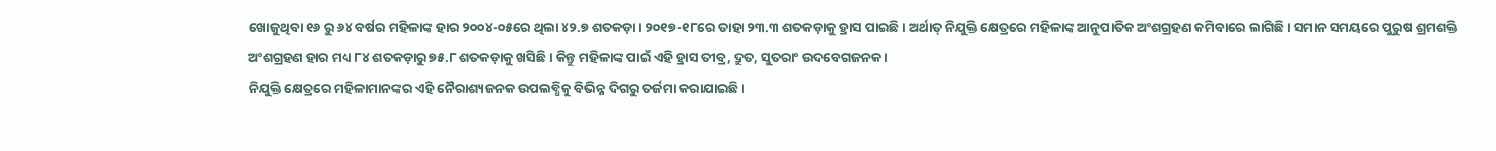ଖୋଜୁଥିବା ୧୬ ରୁ ୬୪ ବର୍ଷର ମହିଳାଙ୍କ ହାର ୨୦୦୪-୦୫ରେ ଥିଲା ୪୨.୭ ଶତକଡ଼ା। ୨୦୧୭-୧୮ରେ ତାହା ୨୩.୩ ଶତକଡ଼ାକୁ ହ୍ରାସ ପାଇଛି। ଅର୍ଥାତ୍ ନିଯୁକ୍ତି କ୍ଷେତ୍ରରେ ମହିଳାଙ୍କ ଆନୁପାତିକ ଅଂଶଗ୍ରହଣ କମିବାରେ ଲାଗିଛି। ସମାନ ସମୟରେ ପୁରୁଷ ଶ୍ରମଶକ୍ତି ଅଂଶଗ୍ରହଣ ହାର ମଧ୍ୟ ୮୪ ଶତକଡ଼ାରୁ ୭୫.୮ ଶତକଡ଼ାକୁ ଖସିଛି। କିନ୍ତୁ ମହିଳାଙ୍କ ପାଇଁ ଏହି ହ୍ରାସ ତୀବ୍ର, ଦ୍ରୁତ, ସୁତରାଂ ଉଦବେଗଜନକ।
ନିଯୁକ୍ତି କ୍ଷେତ୍ରରେ ମହିଳାମାନଙ୍କର ଏହି ନୈରାଶ୍ୟଜନକ ଉପଲବ୍ଧିକୁ ବିଭିନ୍ନ ଦିଗରୁ ତର୍ଜମା କରାଯାଇଛି।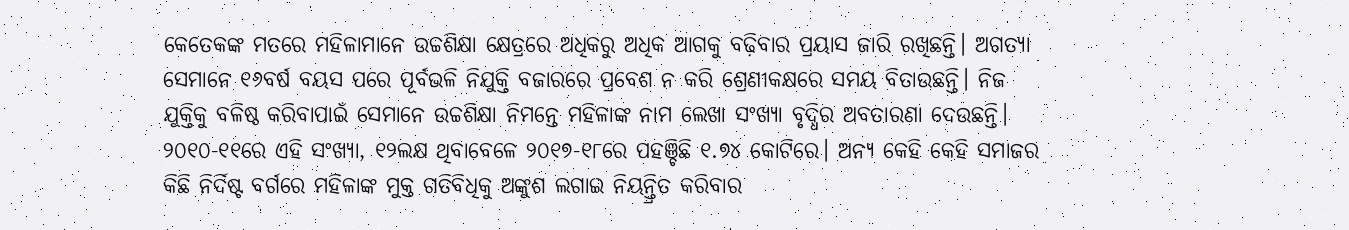କେତେକଙ୍କ ମତରେ ମହିଳାମାନେ ଉଚ୍ଚଶିକ୍ଷା କ୍ଷେତ୍ରରେ ଅଧିକରୁ ଅଧିକ ଆଗକୁ ବଢ଼ିବାର ପ୍ରୟାସ ଜାରି ରଖିଛନ୍ତି। ଅଗତ୍ୟା ସେମାନେ ୧୬ବର୍ଷ ବୟସ ପରେ ପୂର୍ବଭଳି ନିଯୁକ୍ତି ବଜାରରେ ପ୍ରବେଶ ନ କରି ଶ୍ରେଣୀକକ୍ଷରେ ସମୟ ବିତାଉଛନ୍ତି। ନିଜ ଯୁକ୍ତିକୁ ବଳିଷ୍ଠ କରିବାପାଇଁ ସେମାନେ ଉଚ୍ଚଶିକ୍ଷା ନିମନ୍ତେ ମହିଳାଙ୍କ ନାମ ଲେଖା ସଂଖ୍ୟା ବୃଦ୍ଧିର ଅବତାରଣା ଦେଉଛନ୍ତି। ୨୦୧୦-୧୧ରେ ଏହି ସଂଖ୍ୟା, ୧୨ଲକ୍ଷ ଥିବାବେଳେ ୨୦୧୭-୧୮ରେ ପହଞ୍ଚିଛି ୧.୭୪ କୋଟିରେ। ଅନ୍ୟ କେହି କେହି ସମାଜର କିଛି ନିର୍ଦିଷ୍ଟ ବର୍ଗରେ ମହିଳାଙ୍କ ମୁକ୍ତ ଗତିବିଧିକୁ ଅଙ୍କୁଶ ଲଗାଇ ନିୟନ୍ତ୍ରିତ କରିବାର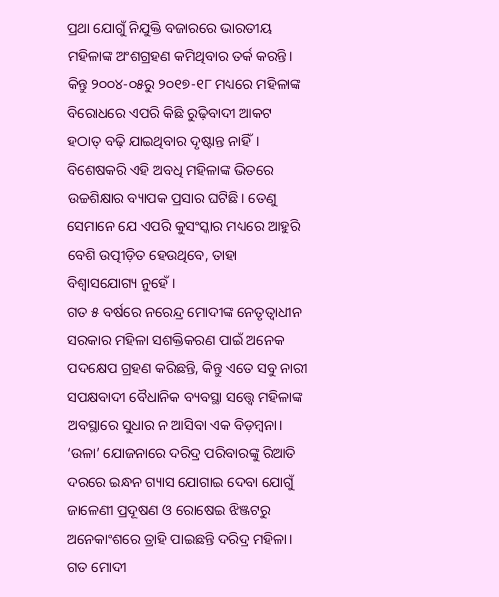ପ୍ରଥା ଯୋଗୁଁ ନିଯୁକ୍ତି ବଜାରରେ ଭାରତୀୟ ମହିଳାଙ୍କ ଅଂଶଗ୍ରହଣ କମିଥିବାର ତର୍କ କରନ୍ତି। କିନ୍ତୁ ୨୦୦୪-୦୫ରୁ ୨୦୧୭-୧୮ ମଧ୍ୟରେ ମହିଳାଙ୍କ ବିରୋଧରେ ଏପରି କିଛି ରୁଢ଼ିବାଦୀ ଆକଟ ହଠାତ୍ ବଢ଼ି ଯାଇଥିବାର ଦୃଷ୍ଟାନ୍ତ ନାହିଁ। ବିଶେଷକରି ଏହି ଅବଧି ମହିଳାଙ୍କ ଭିତରେ ଉଚ୍ଚଶିକ୍ଷାର ବ୍ୟାପକ ପ୍ରସାର ଘଟିଛି। ତେଣୁ ସେମାନେ ଯେ ଏପରି କୁସଂସ୍କାର ମଧ୍ୟରେ ଆହୁରି ବେଶି ଉତ୍ପୀଡ଼ିତ ହେଉଥିବେ, ତାହା ବିଶ୍ବାସଯୋଗ୍ୟ ନୁହେଁ।
ଗତ ୫ ବର୍ଷରେ ନରେନ୍ଦ୍ର ମୋଦୀଙ୍କ ନେତୃତ୍ବାଧୀନ ସରକାର ମହିଳା ସଶକ୍ତିକରଣ ପାଇଁ ଅନେକ ପଦକ୍ଷେପ ଗ୍ରହଣ କରିଛନ୍ତି, କିନ୍ତୁ ଏତେ ସବୁ ନାରୀ ସପକ୍ଷବାଦୀ ବୈଧାନିକ ବ୍ୟବସ୍ଥା ସତ୍ତ୍ବେ ମହିଳାଙ୍କ ଅବସ୍ଥାରେ ସୁଧାର ନ ଆସିବା ଏକ ବିଡ଼ମ୍ବନା। ‘ଉଳା’ ଯୋଜନାରେ ଦରିଦ୍ର ପରିବାରଙ୍କୁ ରିଆତି ଦରରେ ଇନ୍ଧନ ଗ୍ୟାସ ଯୋଗାଇ ଦେବା ଯୋଗୁଁ ଜାଳେଣୀ ପ୍ରଦୂଷଣ ଓ ରୋଷେଇ ଝିଞ୍ଜଟରୁ ଅନେକାଂଶରେ ତ୍ରାହି ପାଇଛନ୍ତି ଦରିଦ୍ର ମହିଳା। ଗତ ମୋଦୀ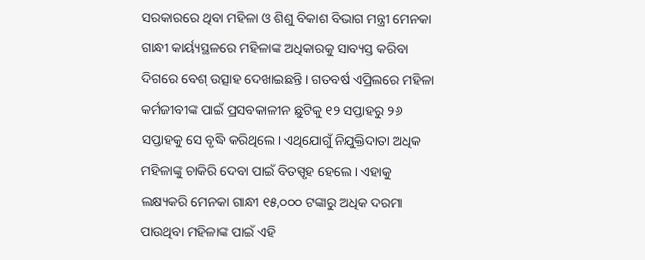ସରକାରରେ ଥିବା ମହିଳା ଓ ଶିଶୁ ବିକାଶ ବିଭାଗ ମନ୍ତ୍ରୀ ମେନକା ଗାନ୍ଧୀ କାର୍ୟ୍ୟସ୍ଥଳରେ ମହିଳାଙ୍କ ଅଧିକାରକୁ ସାବ୍ୟସ୍ତ କରିବା ଦିଗରେ ବେଶ୍ ଉତ୍ସାହ ଦେଖାଇଛନ୍ତି। ଗତବର୍ଷ ଏପ୍ରିଲରେ ମହିଳା କର୍ମଜୀବୀଙ୍କ ପାଇଁ ପ୍ରସବକାଳୀନ ଛୁଟିକୁ ୧୨ ସପ୍ତାହରୁ ୨୬ ସପ୍ତାହକୁ ସେ ବୃଦ୍ଧି କରିଥିଲେ। ଏଥିଯୋଗୁଁ ନିଯୁକ୍ତିଦାତା ଅଧିକ ମହିଳାଙ୍କୁ ଚାକିରି ଦେବା ପାଇଁ ବିତସ୍ପୃହ ହେଲେ। ଏହାକୁ ଲକ୍ଷ୍ୟକରି ମେନକା ଗାନ୍ଧୀ ୧୫,୦୦୦ ଟଙ୍କାରୁ ଅଧିକ ଦରମା ପାଉଥିବା ମହିଳାଙ୍କ ପାଇଁ ଏହି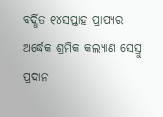ବର୍ଦ୍ଧିତ ୧୪ସପ୍ତାହ ପ୍ରାପ୍ୟର ଅର୍ଦ୍ଧେକ ଶ୍ରମିକ କଲ୍ୟାଣ ସେସ୍ରୁ ପ୍ରଦାନ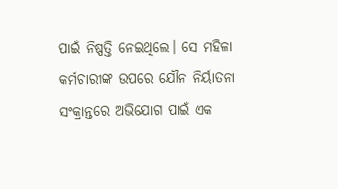ପାଇଁ ନିଷ୍ପତ୍ତି ନେଇଥିଲେ। ସେ ମହିଳା କର୍ମଚାରୀଙ୍କ ଉପରେ ଯୌନ ନିର୍ୟାତନା ସଂକ୍ରାନ୍ତରେ ଅଭିଯୋଗ ପାଇଁ ଏକ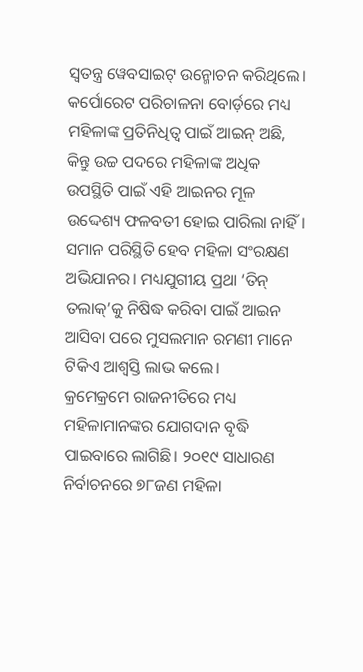ସ୍ବତନ୍ତ୍ର ୱେବସାଇଟ୍ ଉନ୍ମୋଚନ କରିଥିଲେ।
କର୍ପୋରେଟ ପରିଚାଳନା ବୋର୍ଡ଼ରେ ମଧ୍ୟ ମହିଳାଙ୍କ ପ୍ରତିନିଧିତ୍ବ ପାଇଁ ଆଇନ୍ ଅଛି, କିନ୍ତୁ ଉଚ୍ଚ ପଦରେ ମହିଳାଙ୍କ ଅଧିକ ଉପସ୍ଥିତି ପାଇଁ ଏହି ଆଇନର ମୂଳ ଉଦ୍ଦେଶ୍ୟ ଫଳବତୀ ହୋଇ ପାରିଲା ନାହିଁ। ସମାନ ପରିସ୍ଥିତି ହେବ ମହିଳା ସଂରକ୍ଷଣ ଅଭିଯାନର। ମଧ୍ୟଯୁଗୀୟ ପ୍ରଥା ‘ତିନ୍ ତଲାକ୍’କୁ ନିଷିଦ୍ଧ କରିବା ପାଇଁ ଆଇନ ଆସିବା ପରେ ମୁସଲମାନ ରମଣୀ ମାନେ ଟିକିଏ ଆଶ୍ବସ୍ତି ଲାଭ କଲେ।
କ୍ରମେକ୍ରମେ ରାଜନୀତିରେ ମଧ୍ୟ ମହିଳାମାନଙ୍କର ଯୋଗଦାନ ବୃଦ୍ଧି ପାଇବାରେ ଲାଗିଛି। ୨୦୧୯ ସାଧାରଣ ନିର୍ବାଚନରେ ୭୮ଜଣ ମହିଳା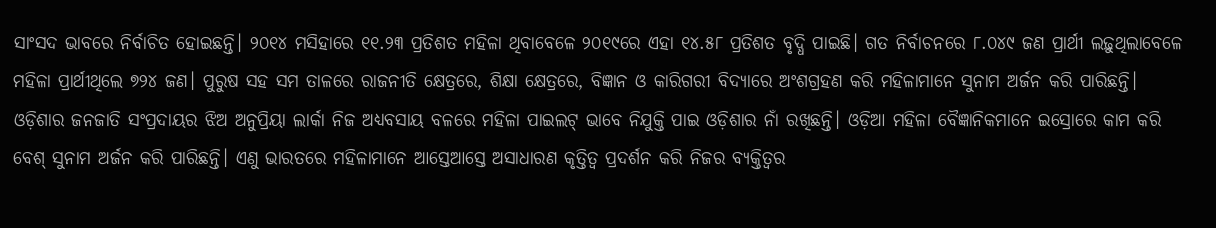ସାଂସଦ ଭାବରେ ନିର୍ବାଚିତ ହୋଇଛନ୍ତି। ୨୦୧୪ ମସିହାରେ ୧୧.୨୩ ପ୍ରତିଶତ ମହିଳା ଥିବାବେଳେ ୨୦୧୯ରେ ଏହା ୧୪.୫୮ ପ୍ରତିଶତ ବୃଦ୍ଧି ପାଇଛି। ଗତ ନିର୍ବାଚନରେ ୮.୦୪୯ ଜଣ ପ୍ରାର୍ଥୀ ଲଢ଼ୁଥିଲାବେଳେ ମହିଳା ପ୍ରାର୍ଥୀଥିଲେ ୭୨୪ ଜଣ। ପୁରୁଷ ସହ ସମ ତାଳରେ ରାଜନୀତି କ୍ଷେତ୍ରରେ, ଶିକ୍ଷା କ୍ଷେତ୍ରରେ, ବିଜ୍ଞାନ ଓ କାରିଗରୀ ବିଦ୍ୟାରେ ଅଂଶଗ୍ରହଣ କରି ମହିଳାମାନେ ସୁନାମ ଅର୍ଜନ କରି ପାରିଛନ୍ତି। ଓଡ଼ିଶାର ଜନଜାତି ସଂପ୍ରଦାୟର ଝିଅ ଅନୁପ୍ରିୟା ଲାର୍କା ନିଜ ଅଧ୍ୟବସାୟ ବଳରେ ମହିଳା ପାଇଲଟ୍ ଭାବେ ନିଯୁକ୍ତି ପାଇ ଓଡ଼ିଶାର ନାଁ ରଖିଛନ୍ତି। ଓଡ଼ିଆ ମହିଳା ବୈଜ୍ଞାନିକମାନେ ଇସ୍ରୋରେ କାମ କରି ବେଶ୍ ସୁନାମ ଅର୍ଜନ କରି ପାରିଛନ୍ତି। ଏଣୁ ଭାରତରେ ମହିଳାମାନେ ଆସ୍ତେଆସ୍ତେ ଅସାଧାରଣ କୃତ୍ତିତ୍ବ ପ୍ରଦର୍ଶନ କରି ନିଜର ବ୍ୟକ୍ତିତ୍ବର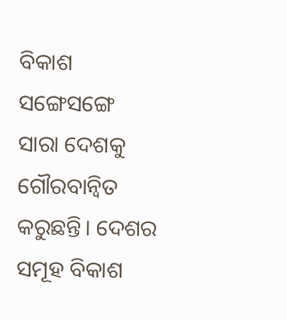ବିକାଶ ସଙ୍ଗେସଙ୍ଗେ ସାରା ଦେଶକୁ ଗୌରବାନ୍ବିତ କରୁଛନ୍ତି। ଦେଶର ସମୂହ ବିକାଶ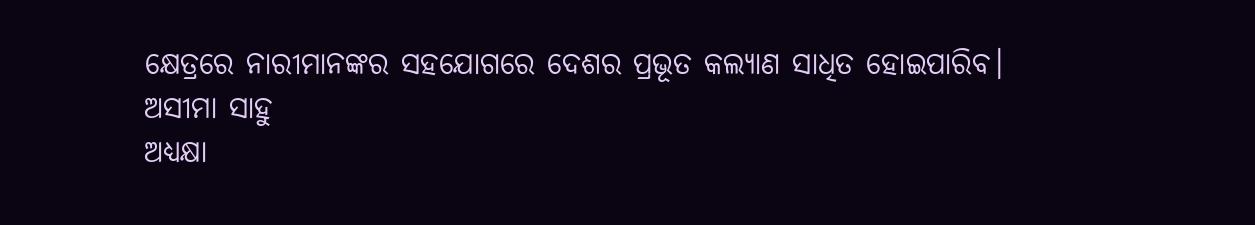କ୍ଷେତ୍ରରେ ନାରୀମାନଙ୍କର ସହଯୋଗରେ ଦେଶର ପ୍ରଭୂତ କଲ୍ୟାଣ ସାଧିତ ହୋଇପାରିବ।
ଅସୀମା ସାହୁ
ଅଧ୍ୟକ୍ଷା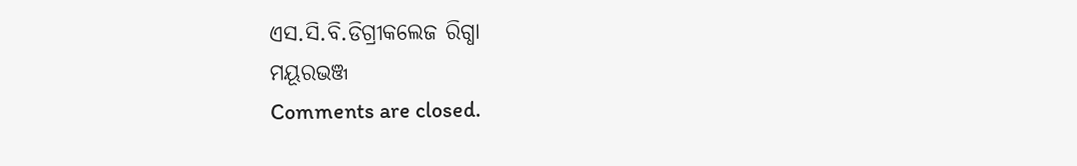ଏସ.ସି.ବି.ଡିଗ୍ରୀକଲେଜ ରିଗ୍ଧା
ମୟୂରଭଞ୍ଜ
Comments are closed.